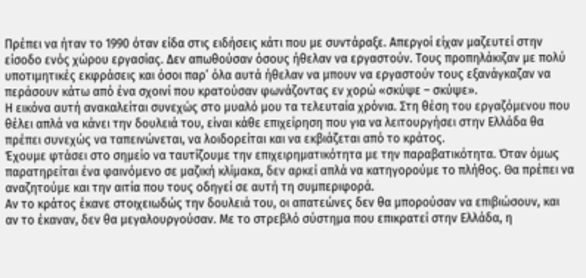Πρέπει να ήταν το 1990 όταν είδα στις ειδήσεις κάτι που με συντάραξε. Απεργοί είχαν μαζευτεί στην είσοδο ενός χώρου εργασίας. Δεν απωθούσαν όσους ήθελαν να εργαστούν. Τους προπηλάκιζαν με πολύ υποτιμητικές εκφράσεις και όσοι παρ’ όλα αυτά ήθελαν να μπουν να εργαστούν τους εξανάγκαζαν να περάσουν κάτω από ένα σχοινί που κρατούσαν φωνάζοντας εν χορώ «σκύψε – σκύψε».
Η εικόνα αυτή ανακαλείται συνεχώς στο μυαλό μου τα τελευταία χρόνια. Στη θέση του εργαζόμενου που θέλει απλά να κάνει την δουλειά του, είναι κάθε επιχείρηση που για να λειτουργήσει στην Ελλάδα θα πρέπει συνεχώς να ταπεινώνεται, να λοιδορείται και να εκβιάζεται από το κράτος.
Έχουμε φτάσει στο σημείο να ταυτίζουμε την επιχειρηματικότητα με την παραβατικότητα. Όταν όμως παρατηρείται ένα φαινόμενο σε μαζική κλίμακα, δεν αρκεί απλά να κατηγορούμε το πλήθος. Θα πρέπει να αναζητούμε και την αιτία που τους οδηγεί σε αυτή τη συμπεριφορά.
Αν το κράτος έκανε στοιχειωδώς την δουλειά του, οι απατεώνες δεν θα μπορούσαν να επιβιώσουν, και αν το έκαναν, δεν θα μεγαλουργούσαν. Με το στρεβλό σύστημα που επικρατεί στην Ελλάδα, η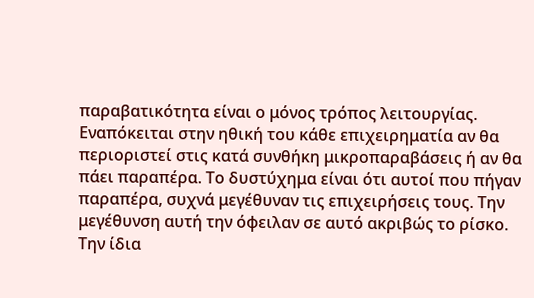παραβατικότητα είναι ο μόνος τρόπος λειτουργίας.
Εναπόκειται στην ηθική του κάθε επιχειρηματία αν θα περιοριστεί στις κατά συνθήκη μικροπαραβάσεις ή αν θα πάει παραπέρα. Το δυστύχημα είναι ότι αυτοί που πήγαν παραπέρα, συχνά μεγέθυναν τις επιχειρήσεις τους. Την μεγέθυνση αυτή την όφειλαν σε αυτό ακριβώς το ρίσκο.
Την ίδια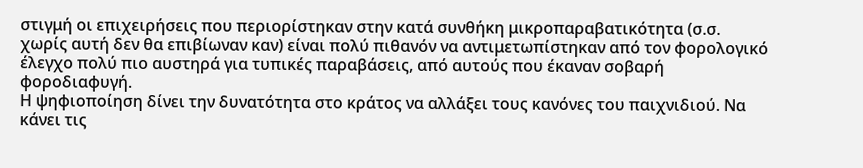στιγμή οι επιχειρήσεις που περιορίστηκαν στην κατά συνθήκη μικροπαραβατικότητα (σ.σ. χωρίς αυτή δεν θα επιβίωναν καν) είναι πολύ πιθανόν να αντιμετωπίστηκαν από τον φορολογικό έλεγχο πολύ πιο αυστηρά για τυπικές παραβάσεις, από αυτούς που έκαναν σοβαρή φοροδιαφυγή.
Η ψηφιοποίηση δίνει την δυνατότητα στο κράτος να αλλάξει τους κανόνες του παιχνιδιού. Να κάνει τις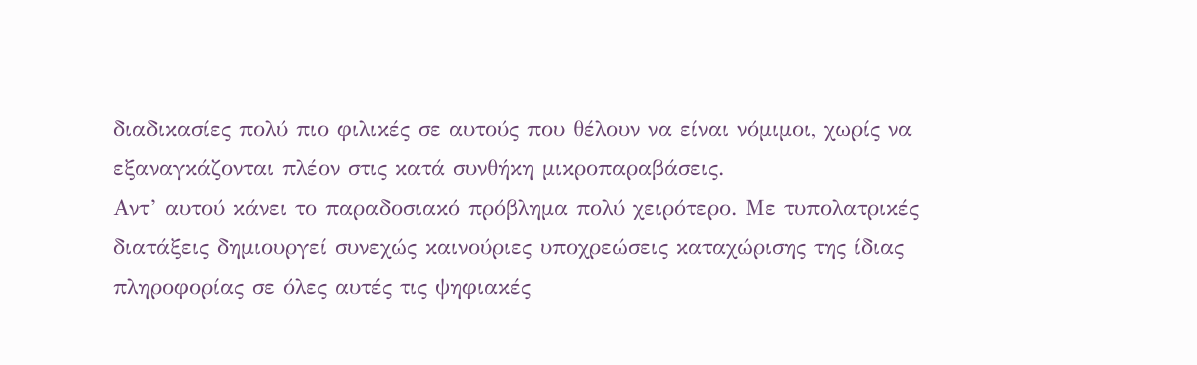διαδικασίες πολύ πιο φιλικές σε αυτούς που θέλουν να είναι νόμιμοι, χωρίς να εξαναγκάζονται πλέον στις κατά συνθήκη μικροπαραβάσεις.
Αντ’ αυτού κάνει το παραδοσιακό πρόβλημα πολύ χειρότερο. Με τυπολατρικές διατάξεις δημιουργεί συνεχώς καινούριες υποχρεώσεις καταχώρισης της ίδιας πληροφορίας σε όλες αυτές τις ψηφιακές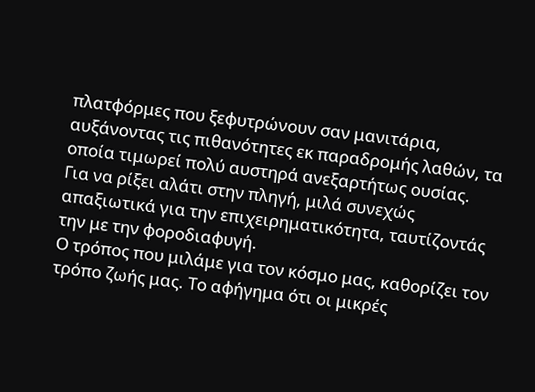πλατφόρμες που ξεφυτρώνουν σαν μανιτάρια, αυξάνοντας τις πιθανότητες εκ παραδρομής λαθών, τα οποία τιμωρεί πολύ αυστηρά ανεξαρτήτως ουσίας.
Για να ρίξει αλάτι στην πληγή, μιλά συνεχώς απαξιωτικά για την επιχειρηματικότητα, ταυτίζοντάς την με την φοροδιαφυγή.
Ο τρόπος που μιλάμε για τον κόσμο μας, καθορίζει τον τρόπο ζωής μας. Το αφήγημα ότι οι μικρές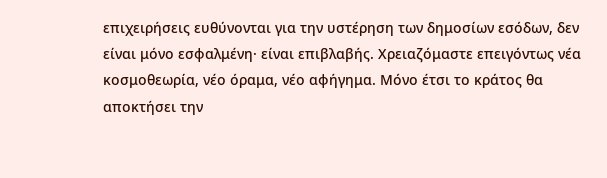επιχειρήσεις ευθύνονται για την υστέρηση των δημοσίων εσόδων, δεν είναι μόνο εσφαλμένη· είναι επιβλαβής. Χρειαζόμαστε επειγόντως νέα κοσμοθεωρία, νέο όραμα, νέο αφήγημα. Μόνο έτσι το κράτος θα αποκτήσει την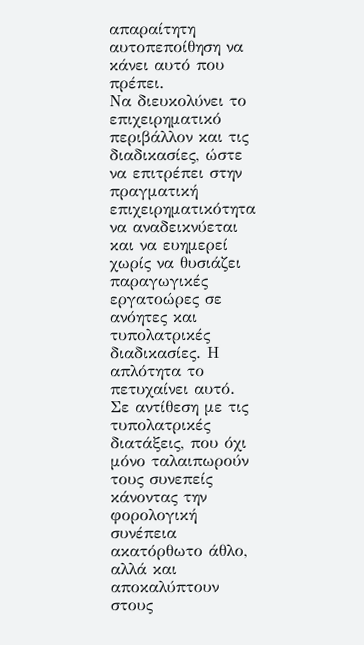απαραίτητη αυτοπεποίθηση να κάνει αυτό που πρέπει.
Να διευκολύνει το επιχειρηματικό περιβάλλον και τις διαδικασίες, ώστε να επιτρέπει στην πραγματική επιχειρηματικότητα να αναδεικνύεται και να ευημερεί χωρίς να θυσιάζει παραγωγικές εργατοώρες σε ανόητες και τυπολατρικές διαδικασίες. Η απλότητα το πετυχαίνει αυτό.
Σε αντίθεση με τις τυπολατρικές διατάξεις, που όχι μόνο ταλαιπωρούν τους συνεπείς κάνοντας την φορολογική συνέπεια ακατόρθωτο άθλο, αλλά και αποκαλύπτουν στους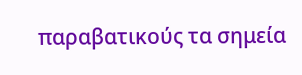παραβατικούς τα σημεία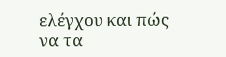ελέγχου και πώς να τα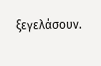ξεγελάσουν.